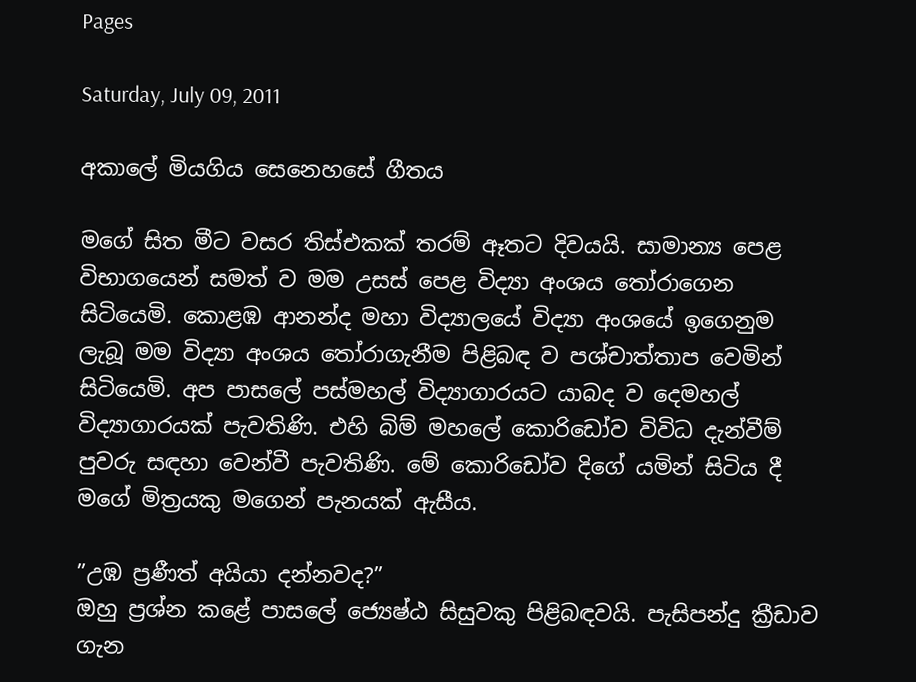Pages

Saturday, July 09, 2011

අකාලේ මියගිය සෙනෙහසේ ගීතය

මගේ සිත මීට වසර තිස්එකක් තරම් ඈතට දිවයයි. සාමාන්‍ය පෙළ විභාගයෙන් සමත් ව මම උසස් පෙළ විද්‍යා අංශය තෝරාගෙන සිටියෙමි. කොළඹ ආනන්ද මහා විද්‍යාලයේ විද්‍යා අංශයේ ඉගෙනුම ලැබූ මම විද්‍යා අංශය තෝරාගැනීම පිළිබඳ ව පශ්චාත්තාප වෙමින් සිටියෙමි. අප පාසලේ පස්මහල් විද්‍යාගාරයට යාබද ව දෙමහල් විද්‍යාගාරයක් පැවතිණි. එහි බිම් මහලේ කොරිඩෝව විවිධ දැන්වීම් පුවරු සඳහා වෙන්වී පැවතිණි. මේ කොරිඩෝව දිගේ යමින් සිටිය දී මගේ මිත්‍රයකු මගෙන් පැනයක් ඇසීය.

”උඹ ප්‍රණීත් අයියා දන්නවද?”
ඔහු ප්‍රශ්න කළේ පාසලේ ජ්‍යෙෂ්ඨ සිසුවකු පිළිබඳවයි. පැසිපන්දු ක්‍රීඩාව ගැන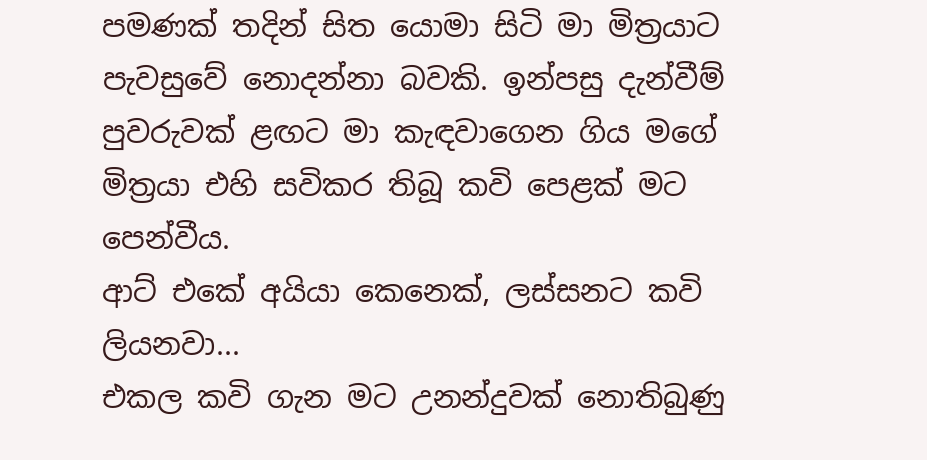පමණක් තදින් සිත යොමා සිටි මා මිත්‍රයාට පැවසුවේ නොදන්නා බවකි. ඉන්පසු දැන්වීම් පුවරුවක් ළඟට මා කැඳවාගෙන ගිය මගේ මිත්‍රයා එහි සවිකර තිබූ කවි පෙළක් මට පෙන්වීය.
ආට් එකේ අයියා කෙනෙක්, ලස්සනට කවි ලියනවා...
එකල කවි ගැන මට උනන්දුවක් නොතිබුණු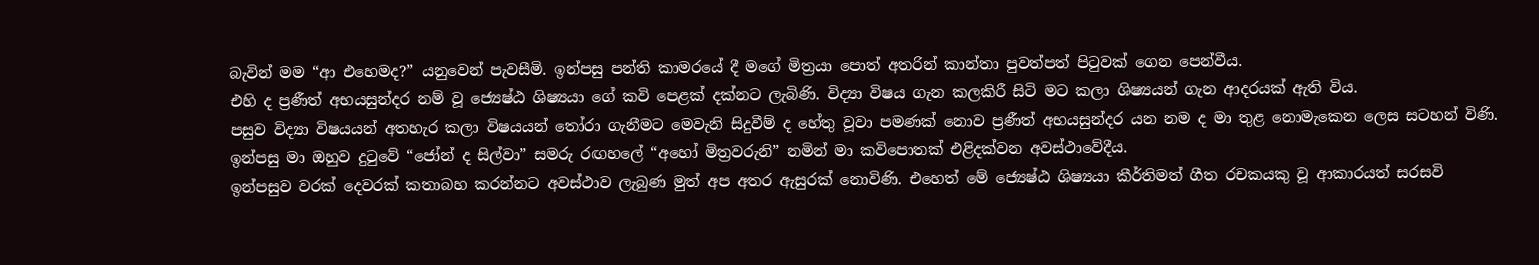බැවින් මම “ආ එහෙමද?” යනුවෙන් පැවසීමි. ඉන්පසු පන්ති කාමරයේ දී මගේ මිත්‍රයා පොත් අතරින් කාන්තා පුවත්පත් පිටුවක් ගෙන පෙන්වීය.
එහි ද ප්‍රණීත් අභයසුන්දර නම් වූ ජ්‍යෙෂ්ඨ ශිෂ්‍යයා ගේ කවි පෙළක් දක්නට ලැබිණි. විද්‍යා විෂය ගැන කලකිරී සිටි මට කලා ශිෂ්‍යයන් ගැන ආදරයක් ඇති විය.
පසුව විද්‍යා විෂයයන් අතහැර කලා විෂයයන් තෝරා ගැනීමට මෙවැනි සිදුවීම් ද හේතු වූවා පමණක් නොව ප්‍රණීත් අභයසුන්දර යන නම ද මා තුළ නොමැකෙන ලෙස සටහන් විණි. ඉන්පසු මා ඔහුව දුටුවේ “ජෝන් ද සිල්වා” සමරු රඟහලේ “අහෝ මිත්‍රවරුනි” නමින් මා කවිපොතක් එළිදක්වන අවස්ථාවේදීය.
ඉන්පසුව වරක් දෙවරක් කතාබහ කරන්නට අවස්ථාව ලැබුණ මුත් අප අතර ඇසුරක් නොවිණි. එහෙත් මේ ජ්‍යෙෂ්ඨ ශිෂ්‍යයා කීර්තිමත් ගීත රචකයකු වූ ආකාරයත් සරසවි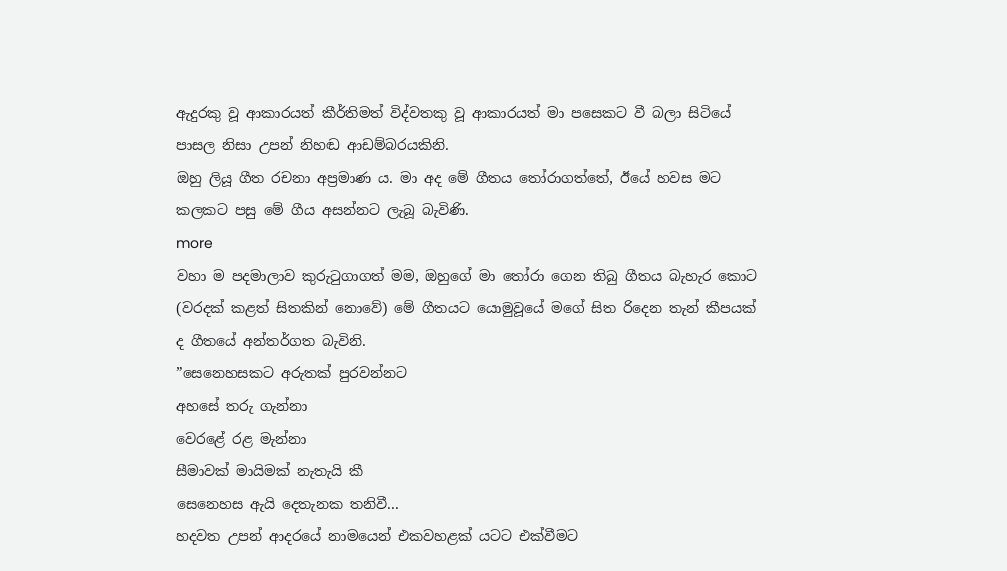ඇදුරකු වූ ආකාරයත් කීර්තිමත් විද්වතකු වූ ආකාරයත් මා පසෙකට වී බලා සිටියේ පාසල නිසා උපන් නිහඬ ආඩම්බරයකිනි.
ඔහු ලියූ ගීත රචනා අප්‍රමාණ ය. මා අද මේ ගීතය තෝරාගත්තේ, ඊයේ හවස මට කලකට පසු මේ ගීය අසන්නට ලැබූ බැවිණි.
more
වහා ම පදමාලාව කුරුටුගාගත් මම, ඔහුගේ මා තෝරා ගෙන තිබු ගීතය බැහැර කොට (වරදක් කළත් සිතකින් නොවේ) මේ ගීතයට යොමුවූයේ මගේ සිත රිදෙන තැන් කීපයක් ද ගීතයේ අන්තර්ගත බැවිනි.
”සෙනෙහසකට අරුතක් පුරවන්නට
අහසේ තරු ගැන්නා
වෙරළේ රළ මැන්නා
සීමාවක් මායිමක් නැතැයි කී
සෙනෙහස ඇයි දෙතැනක තනිවී...
හදවත උපන් ආදරයේ නාමයෙන් එකවහළක් යටට එක්වීමට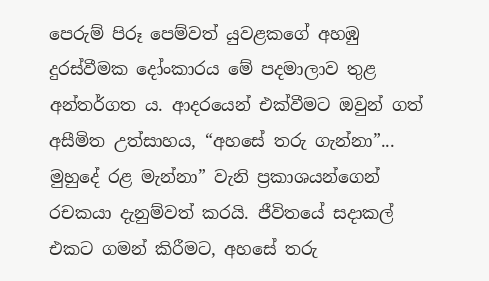පෙරුම් පිරූ පෙම්වත් යුවළකගේ අහඹු දුරස්වීමක දෝංකාරය මේ පදමාලාව තුළ අන්තර්ගත ය. ආදරයෙන් එක්වීමට ඔවුන් ගත් අසීමිත උත්සාහය, “අහසේ තරු ගැන්නා”... මුහුදේ රළ මැන්නා” වැනි ප්‍රකාශයන්ගෙන් රචකයා දැනුම්වත් කරයි. ජීවිතයේ සදාකල් එකට ගමන් කිරීමට, අහසේ තරු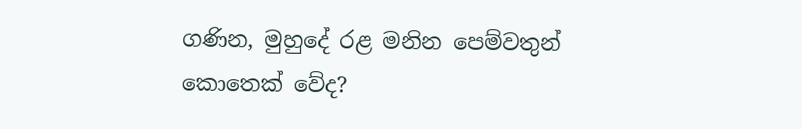ගණින, මුහුදේ රළ මනින පෙම්වතුන් කොතෙක් වේද?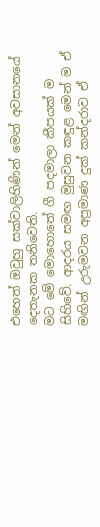එහෙත් ඔවුහු සක්වාලිහිණින් මෙන් අවසානයේ දෙතැනක තනිවෙති.
මට මේ මොහොතේ ගී පදමාලා කීපයක් ම සිහිවේ. ආදරය සමඟ මුසුවන කඳුළ මෙන් ම ඒ මඟින් උරුමවන අප්‍රමාණ දුක් කන්දරාව ඒ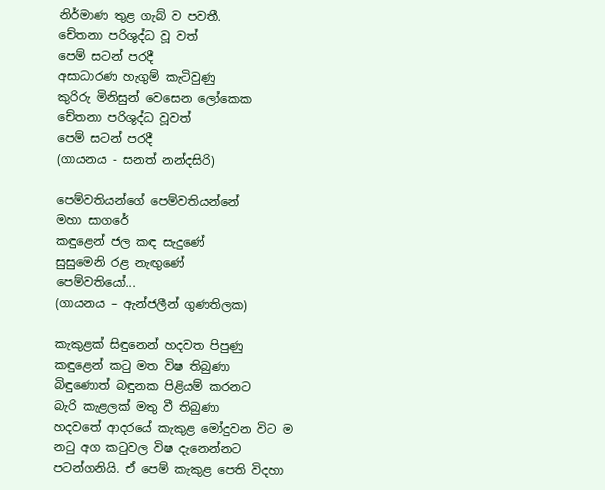නිර්මාණ තුළ ගැබ් ව පවතී.
චේතනා පරිශුද්ධ වූ වත්
පෙම් සටන් පරදී
අසාධාරණ හැගුම් කැටිවුණු
කුරිරු මිනිසුන් වෙසෙන ලෝකෙක
චේතනා පරිශුද්ධ වූවත්
පෙම් සටන් පරදී
(ගායනය - සනත් නන්දසිරි)

පෙම්වතියන්ගේ පෙම්වතියන්නේ
මහා සාගරේ
කඳුළෙන් ජල කඳ සැදුණේ
සුසුමෙනි රළ නැඟුණේ
පෙම්වතියෝ...
(ගායනය – ඇන්ජලීන් ගුණතිලක)

කැකුළක් සිඳුනෙන් හදවත පිපුණු
කඳුළෙන් කටු මත විෂ තිබුණා
බිඳුණොත් බඳුනක පිළියම් කරනට
බැරි කැළලක් මතු වී තිබුණා
හදවතේ ආදරයේ කැකුළ මෝදුවන විට ම නටු අග කටුවල විෂ දැනෙන්නට පටන්ගනියි. ඒ පෙම් කැකුළ පෙති විදහා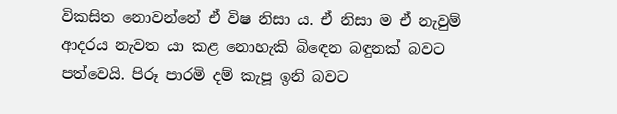විකසිත නොවන්නේ ඒ විෂ නිසා ය. ඒ නිසා ම ඒ නැවුම් ආදරය නැවත යා කළ නොහැකි බිඳෙන බඳුනක් බවට පත්වෙයි. පිරූ පාරමි දම් කැපූ ඉනි බවට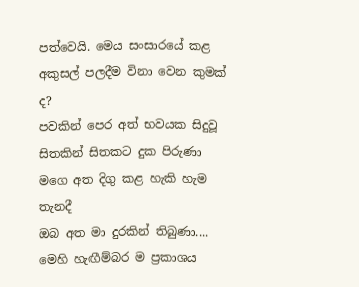පත්වෙයි. මෙය සංසාරයේ කළ අකුසල් පලදීම විනා වෙන කුමක් ද?
පවකින් පෙර අත් භවයක සිදුවූ
සිතකින් සිතකට දුක පිරුණා
මගෙ අත දිගු කළ හැකි හැම තැනදී
ඔබ අත මා දුරකින් තිබුණා....
මෙහි හැඟීම්බර ම ප්‍රකාශය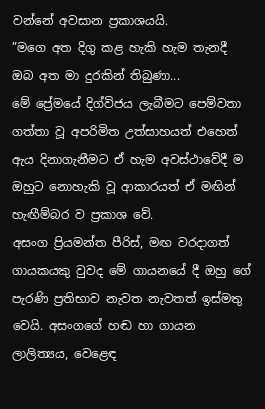වන්නේ අවසාන ප්‍රකාශයයි.
”මගෙ අත දිගු කළ හැකි හැම තැනදී
ඔබ අත මා දුරකින් තිබුණා...
මේ ප්‍රේමයේ දිග්විජය ලැබීමට පෙම්වතා ගත්තා වූ අපරිමිත උත්සාහයත් එහෙත් ඇය දිනාගැනීමට ඒ හැම අවස්ථාවේදී ම ඔහුට නොහැකි වූ ආකාරයත් ඒ මඟින් හැඟීම්බර ව ප්‍රකාශ වේ.
අසංග ප්‍රියමන්ත පීරිස්, මඟ වරදාගත් ගායකයකු වුවද මේ ගායනයේ දී ඔහු ගේ පැරණි ප්‍රතිභාව නැවත නැවතත් ඉස්මතු වෙයි. අසංගගේ හඬ හා ගායන ලාලිත්‍යය, වෙළෙඳ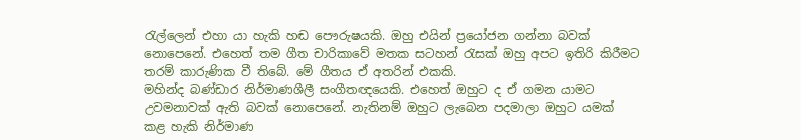රැල්ලෙන් එහා යා හැකි හඬ පෞරුෂයකි. ඔහු එයින් ප්‍රයෝජන ගන්නා බවක් නොපෙනේ. එහෙත් තම ගීත චාරිකාවේ මතක සටහන් රැසක් ඔහු අපට ඉතිරි කිරීමට තරම් කාරුණික වී තිබේ. මේ ගීතය ඒ අතරින් එකකි.
මහින්ද බණ්ඩාර නිර්මාණශීලී සංගීතඥයෙකි. එහෙත් ඔහුට ද ඒ ගමන යාමට උවමනාවක් ඇති බවක් නොපෙනේ. නැතිනම් ඔහුට ලැබෙන පදමාලා ඔහුට යමක් කළ හැකි නිර්මාණ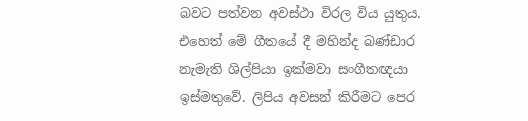බවට පත්වන අවස්ථා විරල විය යුතුය. එහෙත් මේ ගීතයේ දී මහින්ද බණ්ඩාර නැමැති ශිල්පියා ඉක්මවා සංගීතඥයා ඉස්මතුවේ. ලිපිය අවසන් කිරීමට පෙර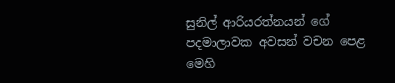සුනිල් ආරියරත්නයන් ගේ පදමාලාවක අවසන් වචන පෙළ මෙහි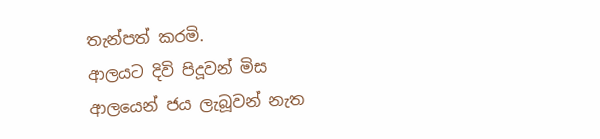තැන්පත් කරමි.
ආලයට දිවි පිදූවන් මිස
ආලයෙන් ජය ලැබූවන් නැත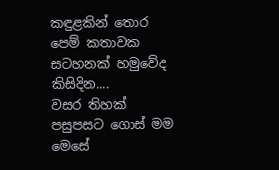කඳුළකින් තොර පෙම් කතාවක
සටහනක් හමුවේද කිසිදින....
වසර තිහක් පසුපසට ගොස් මම මෙසේ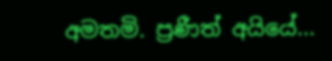අමතමි. ප්‍රණීත් අයියේ...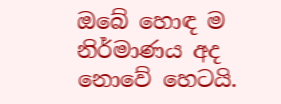ඔබේ හොඳ ම නිර්මාණය අද නොවේ හෙටයි.